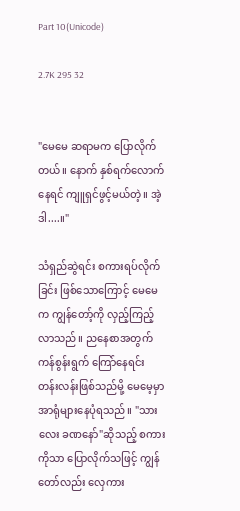Part 10(Unicode)

2.7K 295 32


"မေမေ ဆရာမက ပြောလိုက်တယ်။ နောက် နှစ်ရက်လောက်နေရင် ကျူရှင်ဖွင့်မယ်တဲ့။ အဲ့ဒါ....။"

သံရှည်ဆွဲရင်း စကားရပ်လိုက်ခြင်း ဖြစ်သောကြောင့် မေမေက ကျွန်တော့်ကို လှည့်ကြည့်လာသည်။ ညနေစာအတွက် ကန်စွန်းရွက် ကြော်နေရင်း တန်းလန်းဖြစ်သည်မို့ မေမေ့မှာ အာရုံများနေပုံရသည်။ "သားလေး ခဏနော်"ဆိုသည့် စကားကိုသာ ပြောလိုက်သဖြင့် ကျွန်တော်လည်း လှေကား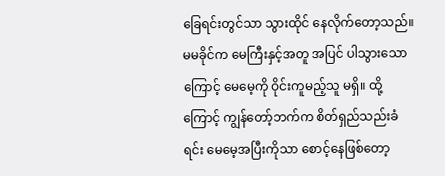ခြေရင်းတွင်သာ သွားထိုင် နေလိုက်တော့သည်။ မမခိုင်က မေကြီးနှင့်အတူ အပြင် ပါသွားသောကြောင့် မေမေ့ကို ဝိုင်းကူမည့်သူ မရှိ။ ထို့ကြောင့် ကျွန်တော့်ဘက်က စိတ်ရှည်သည်းခံရင်း မေမေ့အပြီးကိုသာ စောင့်နေဖြစ်တော့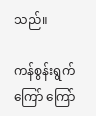သည်။

ကန်စွန်းရွက်ကြော် ကြော်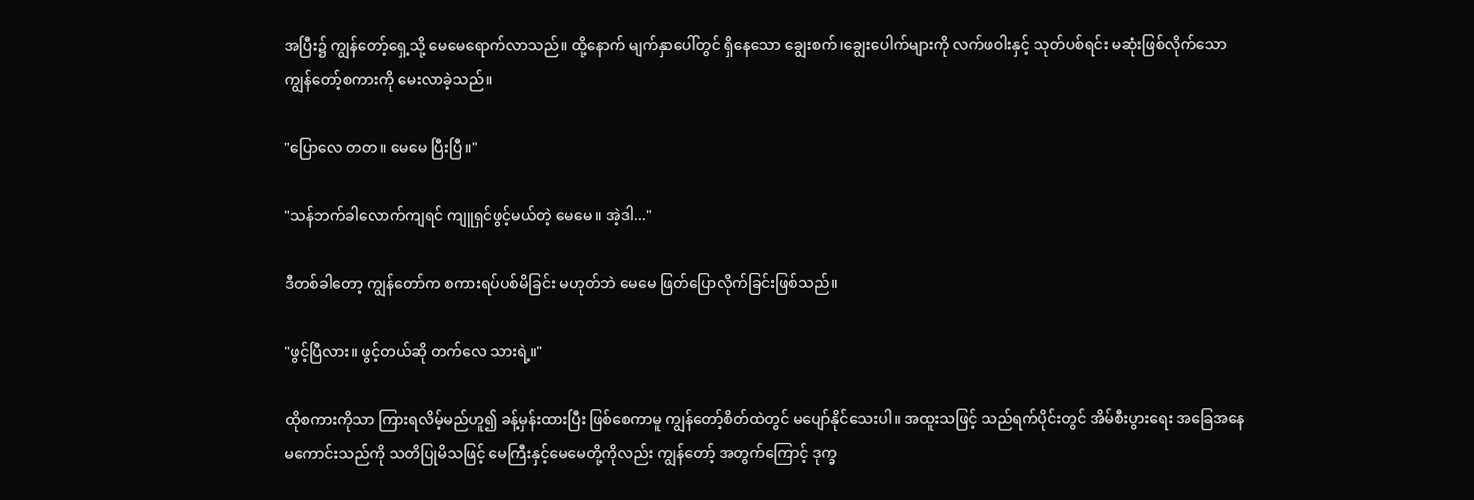အပြီး၌ ကျွန်တော့်ရှေ့သို့ မေမေရောက်လာသည်။ ထို့နောက် မျက်နှာပေါ်တွင် ရှိနေသော ချွေးစက်၊ချွေးပေါက်များကို လက်ဖဝါးနှင့် သုတ်ပစ်ရင်း မဆုံးဖြစ်လိုက်သော ကျွန်တော့်စကားကို မေးလာခဲ့သည်။

"ပြောလေ တတ။ မေမေ ပြီးပြီ။"

"သန်ဘက်ခါလောက်ကျရင် ကျူရှင်ဖွင့်မယ်တဲ့ မေမေ။ အဲ့ဒါ..."

ဒီတစ်ခါတော့ ကျွန်တော်က စကားရပ်ပစ်မိခြင်း မဟုတ်ဘဲ မေမေ ဖြတ်ပြောလိုက်ခြင်းဖြစ်သည်။

"ဖွင့်ပြီလား။ ဖွင့်တယ်ဆို တက်လေ သားရဲ့။"

ထိုစကားကိုသာ ကြားရလိမ့်မည်ဟူ၍ ခန့်မှန်းထားပြီး ဖြစ်စေကာမူ ကျွန်တော့်စိတ်ထဲတွင် မပျော်နိုင်သေးပါ။ အထူးသဖြင့် သည်ရက်ပိုင်းတွင် အိမ်စီးပွားရေး အခြေအနေ မကောင်းသည်ကို သတိပြုမိသဖြင့် မေကြီးနှင့်မေမေတို့ကိုလည်း ကျွန်တော့် အတွက်ကြောင့် ဒုက္ခ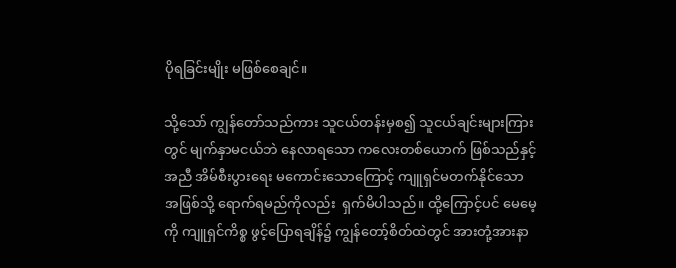ပိုရခြင်းမျိုး မဖြစ်စေချင်။

သို့သော် ကျွန်တော်သည်ကား သူငယ်တန်းမှစ၍ သူငယ်ချင်းများကြားတွင် မျက်နှာမငယ်ဘဲ နေလာရသော ကလေးတစ်ယောက် ဖြစ်သည်နှင့်အညီ အိမ်စီးပွားရေး မကောင်းသောကြောင့် ကျူရှင်မတက်နိုင်သော အဖြစ်သို့ ရောက်ရမည်ကိုလည်း  ရှက်မိပါသည်။ ထို့ကြောင့်ပင် မေမေ့ကို ကျူရှင်ကိစ္စ ဖွင့်ပြောရချိန်၌ ကျွန်တော့်စိတ်ထဲတွင် အားတုံ့အားနာ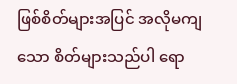ဖြစ်စိတ်များအပြင် အလိုမကျသော စိတ်များသည်ပါ ရော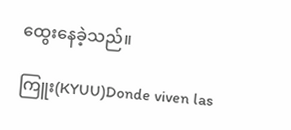ထွေးနေခဲ့သည်။

ကြူး(KYUU)Donde viven las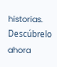historias. Descúbrelo ahora